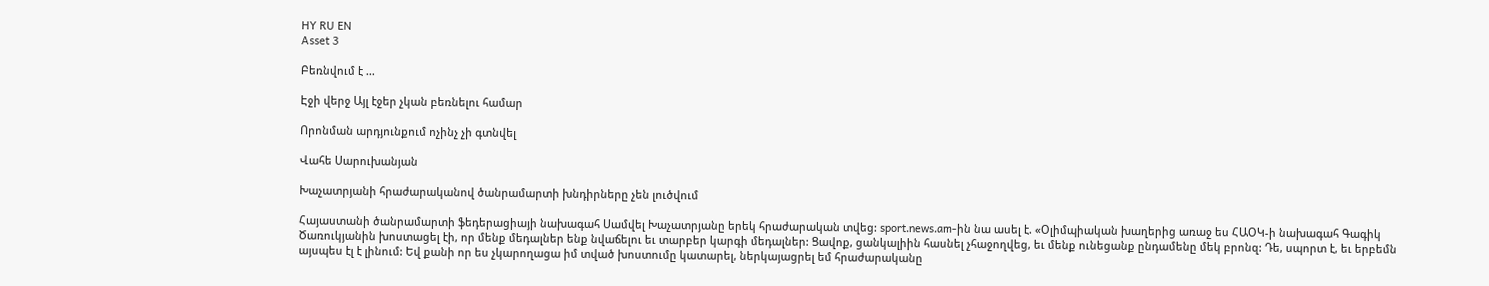HY RU EN
Asset 3

Բեռնվում է ...

Էջի վերջ Այլ էջեր չկան բեռնելու համար

Որոնման արդյունքում ոչինչ չի գտնվել

Վահե Սարուխանյան

Խաչատրյանի հրաժարականով ծանրամարտի խնդիրները չեն լուծվում

Հայաստանի ծանրամարտի ֆեդերացիայի նախագահ Սամվել Խաչատրյանը երեկ հրաժարական տվեց: sport.news.am-ին նա ասել է. «Օլիմպիական խաղերից առաջ ես ՀԱՕԿ-ի նախագահ Գագիկ Ծառուկյանին խոստացել էի, որ մենք մեդալներ ենք նվաճելու եւ տարբեր կարգի մեդալներ: Ցավոք, ցանկալիին հասնել չհաջողվեց, եւ մենք ունեցանք ընդամենը մեկ բրոնզ: Դե, սպորտ է, եւ երբեմն այսպես էլ է լինում: Եվ քանի որ ես չկարողացա իմ տված խոստումը կատարել, ներկայացրել եմ հրաժարականը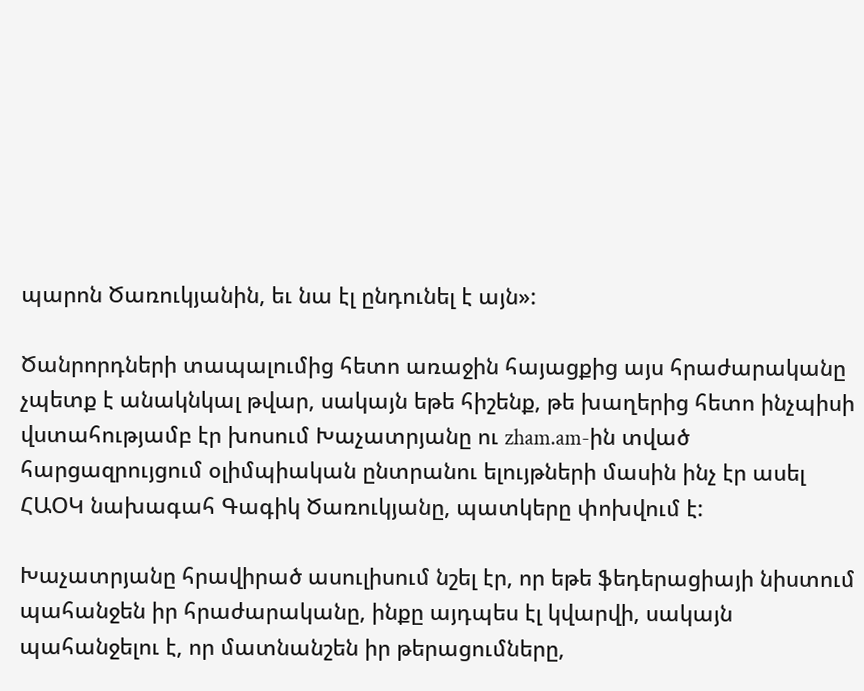պարոն Ծառուկյանին, եւ նա էլ ընդունել է այն»:

Ծանրորդների տապալումից հետո առաջին հայացքից այս հրաժարականը չպետք է անակնկալ թվար, սակայն եթե հիշենք, թե խաղերից հետո ինչպիսի վստահությամբ էր խոսում Խաչատրյանը ու zham.am-ին տված հարցազրույցում օլիմպիական ընտրանու ելույթների մասին ինչ էր ասել ՀԱՕԿ նախագահ Գագիկ Ծառուկյանը, պատկերը փոխվում է:

Խաչատրյանը հրավիրած ասուլիսում նշել էր, որ եթե ֆեդերացիայի նիստում պահանջեն իր հրաժարականը, ինքը այդպես էլ կվարվի, սակայն պահանջելու է, որ մատնանշեն իր թերացումները,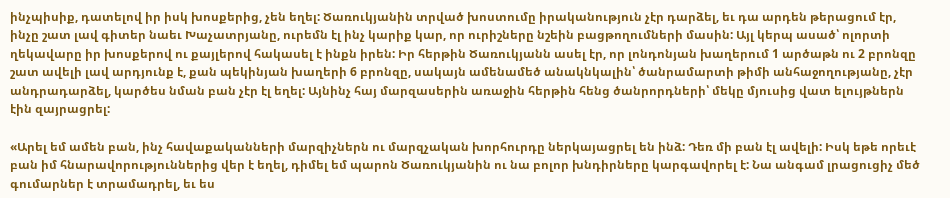ինչպիսիք, դատելով իր իսկ խոսքերից, չեն եղել: Ծառուկյանին տրված խոստումը իրականություն չէր դարձել, եւ դա արդեն թերացում էր, ինչը շատ լավ գիտեր նաեւ Խաչատրյանը, ուրեմն էլ ինչ կարիք կար, որ ուրիշները նշեին բացթողումների մասին: Այլ կերպ ասած՝ ոլորտի ղեկավարը իր խոսքերով ու քայլերով հակասել է ինքն իրեն: Իր հերթին Ծառուկյանն ասել էր, որ լոնդոնյան խաղերում 1 արծաթն ու 2 բրոնզը շատ ավելի լավ արդյունք է, քան պեկինյան խաղերի 6 բրոնզը, սակայն ամենամեծ անակնկալին՝ ծանրամարտի թիմի անհաջողությանը, չէր անդրադարձել, կարծես նման բան չէր էլ եղել: Այնինչ հայ մարզասերին առաջին հերթին հենց ծանրորդների՝ մեկը մյուսից վատ ելույթներն էին զայրացրել:

«Արել եմ ամեն բան, ինչ հավաքականների մարզիչներն ու մարզչական խորհուրդը ներկայացրել են ինձ: Դեռ մի բան էլ ավելի: Իսկ եթե որեւէ բան իմ հնարավորություններից վեր է եղել, դիմել եմ պարոն Ծառուկյանին ու նա բոլոր խնդիրները կարգավորել է: Նա անգամ լրացուցիչ մեծ գումարներ է տրամադրել, եւ ես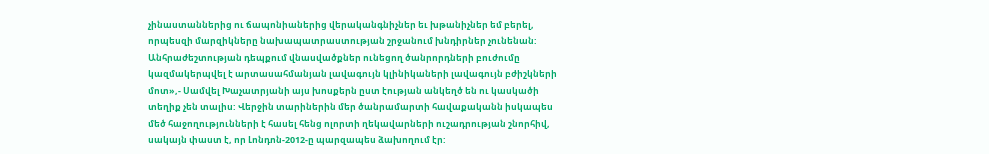չինաստաններից ու ճապոնիաներից վերականգնիչներ եւ խթանիչներ եմ բերել, որպեսզի մարզիկները նախապատրաստության շրջանում խնդիրներ չունենան: Անհրաժեշտության դեպքում վնասվածքներ ունեցող ծանրորդների բուժումը կազմակերպվել է արտասահմանյան լավագույն կլինիկաների լավագույն բժիշկների մոտ»,- Սամվել Խաչատրյանի այս խոսքերն ըստ էության անկեղծ են ու կասկածի տեղիք չեն տալիս: Վերջին տարիներին մեր ծանրամարտի հավաքականն իսկապես մեծ հաջողությունների է հասել հենց ոլորտի ղեկավարների ուշադրության շնորհիվ, սակայն փաստ է, որ Լոնդոն-2012-ը պարզապես ձախողում էր: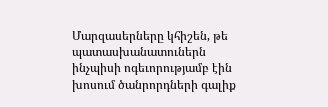Մարզասերները կհիշեն, թե պատասխանատուներն ինչպիսի ոգեւորությամբ էին խոսում ծանրորդների գալիք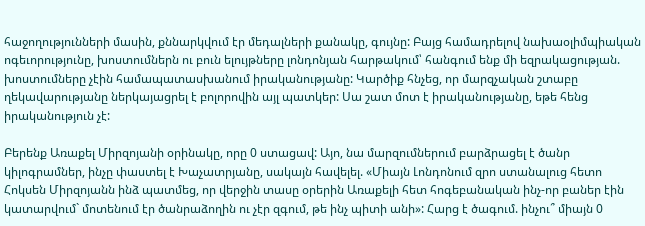հաջողությունների մասին, քննարկվում էր մեդալների քանակը, գույնը: Բայց համադրելով նախաօլիմպիական ոգեւորությունը, խոստումներն ու բուն ելույթները լոնդոնյան հարթակում՝ հանգում ենք մի եզրակացության. խոստումները չէին համապատասխանում իրականությանը: Կարծիք հնչեց, որ մարզչական շտաբը ղեկավարությանը ներկայացրել է բոլորովին այլ պատկեր: Սա շատ մոտ է իրականությանը, եթե հենց իրականություն չէ:

Բերենք Առաքել Միրզոյանի օրինակը, որը 0 ստացավ: Այո, նա մարզումներում բարձրացել է ծանր կիլոգրամներ, ինչը փաստել է Խաչատրյանը, սակայն հավելել. «Միայն Լոնդոնում զրո ստանալուց հետո Հոկսեն Միրզոյանն ինձ պատմեց, որ վերջին տասը օրերին Առաքելի հետ հոգեբանական ինչ-որ բաներ էին կատարվում` մոտենում էր ծանրաձողին ու չէր զգում, թե ինչ պիտի անի»: Հարց է ծագում. ինչու՞ միայն 0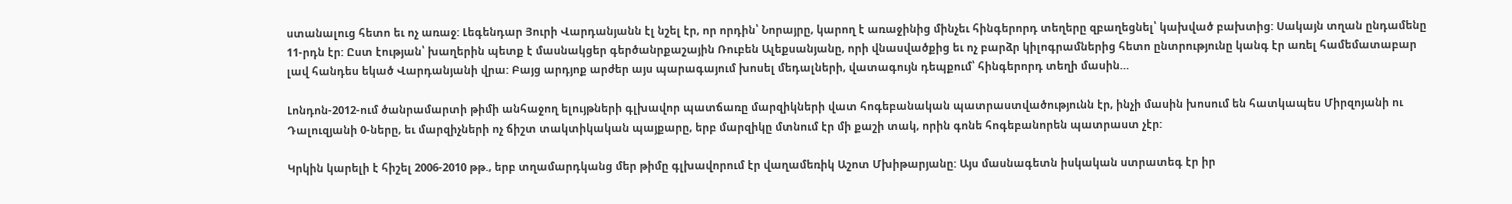ստանալուց հետո եւ ոչ առաջ: Լեգենդար Յուրի Վարդանյանն էլ նշել էր, որ որդին՝ Նորայրը, կարող է առաջինից մինչեւ հինգերորդ տեղերը զբաղեցնել՝ կախված բախտից: Սակայն տղան ընդամենը 11-րդն էր: Ըստ էության՝ խաղերին պետք է մասնակցեր գերծանրքաշային Ռուբեն Ալեքսանյանը, որի վնասվածքից եւ ոչ բարձր կիլոգրամներից հետո ընտրությունը կանգ էր առել համեմատաբար լավ հանդես եկած Վարդանյանի վրա: Բայց արդյոք արժեր այս պարագայում խոսել մեդալների, վատագույն դեպքում՝ հինգերորդ տեղի մասին…

Լոնդոն-2012-ում ծանրամարտի թիմի անհաջող ելույթների գլխավոր պատճառը մարզիկների վատ հոգեբանական պատրաստվածությունն էր, ինչի մասին խոսում են հատկապես Միրզոյանի ու Դալուզյանի 0-ները, եւ մարզիչների ոչ ճիշտ տակտիկական պայքարը, երբ մարզիկը մտնում էր մի քաշի տակ, որին գոնե հոգեբանորեն պատրաստ չէր:

Կրկին կարելի է հիշել 2006-2010 թթ., երբ տղամարդկանց մեր թիմը գլխավորում էր վաղամեռիկ Աշոտ Մխիթարյանը: Այս մասնագետն իսկական ստրատեգ էր իր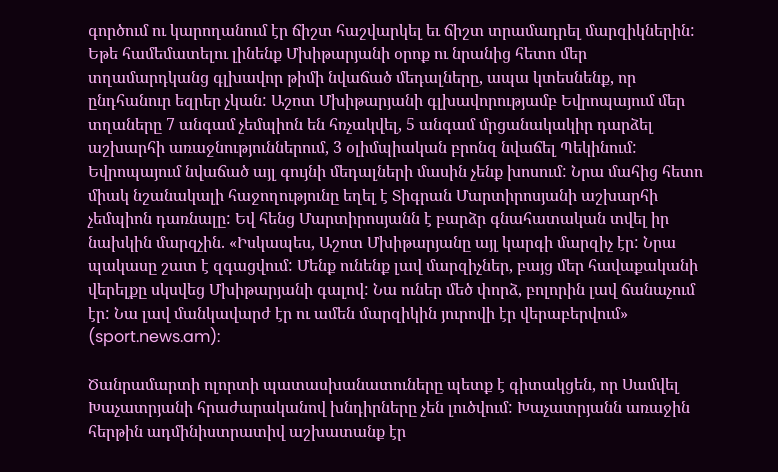գործում ու կարողանում էր ճիշտ հաշվարկել եւ ճիշտ տրամադրել մարզիկներին: Եթե համեմատելու լինենք Մխիթարյանի օրոք ու նրանից հետո մեր տղամարդկանց գլխավոր թիմի նվաճած մեդալները, ապա կտեսնենք, որ ընդհանուր եզրեր չկան: Աշոտ Մխիթարյանի գլխավորությամբ Եվրոպայում մեր տղաները 7 անգամ չեմպիոն են հռչակվել, 5 անգամ մրցանակակիր դարձել աշխարհի առաջնություններում, 3 օլիմպիական բրոնզ նվաճել Պեկինում: Եվրոպայում նվաճած այլ գույնի մեդալների մասին չենք խոսում: Նրա մահից հետո միակ նշանակալի հաջողությունը եղել է Տիգրան Մարտիրոսյանի աշխարհի չեմպիոն դառնալը: Եվ հենց Մարտիրոսյանն է բարձր գնահատական տվել իր նախկին մարզչին. «Իսկապես, Աշոտ Մխիթարյանը այլ կարգի մարզիչ էր: Նրա պակասը շատ է զգացվում: Մենք ունենք լավ մարզիչներ, բայց մեր հավաքականի վերելքը սկսվեց Մխիթարյանի գալով: Նա ուներ մեծ փորձ, բոլորին լավ ճանաչում էր: Նա լավ մանկավարժ էր ու ամեն մարզիկին յուրովի էր վերաբերվում» (sport.news.am):

Ծանրամարտի ոլորտի պատասխանատուները պետք է գիտակցեն, որ Սամվել Խաչատրյանի հրաժարականով խնդիրները չեն լուծվում: Խաչատրյանն առաջին հերթին ադմինիստրատիվ աշխատանք էր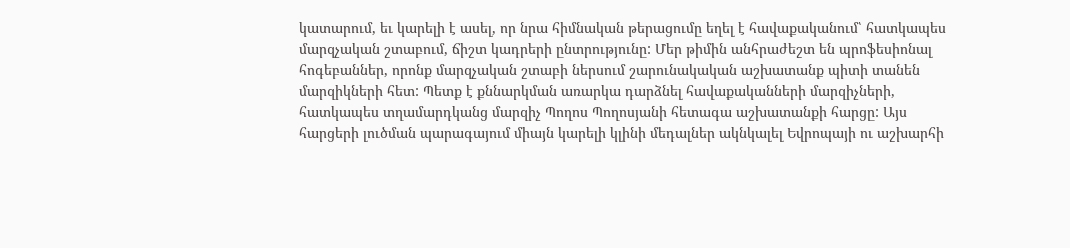կատարում, եւ կարելի է ասել, որ նրա հիմնական թերացումը եղել է հավաքականում՝ հատկապես մարզչական շտաբում, ճիշտ կադրերի ընտրությունը: Մեր թիմին անհրաժեշտ են պրոֆեսիոնալ հոգեբաններ, որոնք մարզչական շտաբի ներսում շարունակական աշխատանք պիտի տանեն մարզիկների հետ: Պետք է քննարկման առարկա դարձնել հավաքականների մարզիչների, հատկապես տղամարդկանց մարզիչ Պողոս Պողոսյանի հետագա աշխատանքի հարցը: Այս հարցերի լուծման պարագայում միայն կարելի կլինի մեդալներ ակնկալել Եվրոպայի ու աշխարհի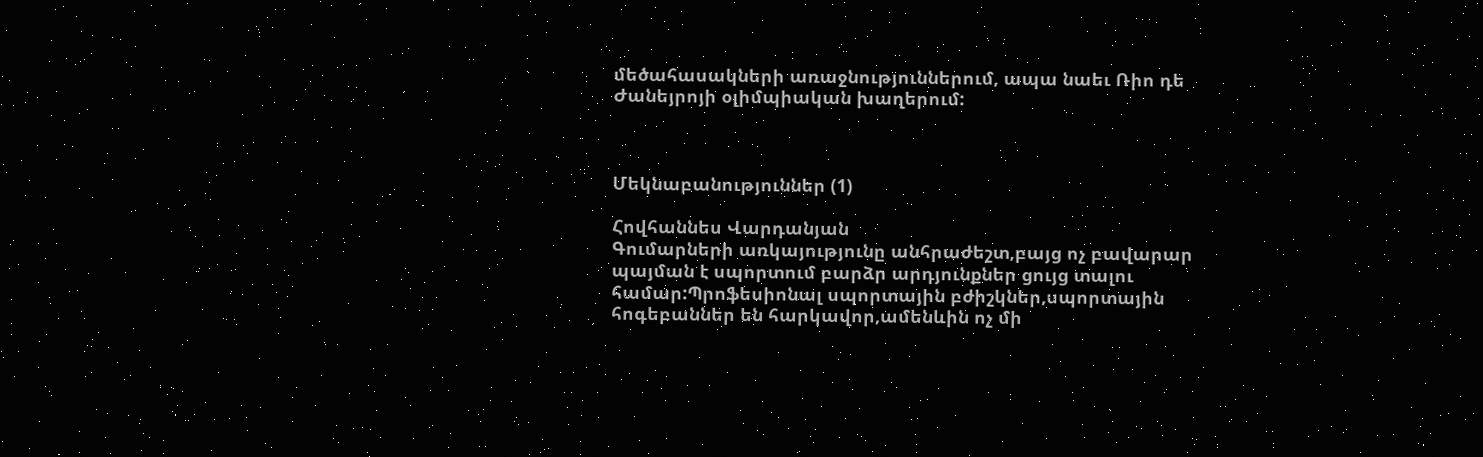մեծահասակների առաջնություններում, ապա նաեւ Ռիո դե Ժանեյրոյի օլիմպիական խաղերում:



Մեկնաբանություններ (1)

Հովհաննես Վարդանյան
Գումարների առկայությունը անհրաժեշտ,բայց ոչ բավարար պայման է սպորտում բարձր արդյունքներ ցույց տալու համար:Պրոֆեսիոնալ սպորտային բժիշկներ,սպորտային հոգեբաններ են հարկավոր,ամենևին ոչ մի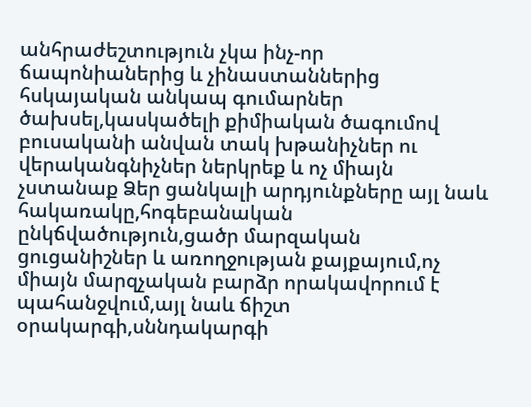անհրաժեշտություն չկա ինչ-որ ճապոնիաներից և չինաստաններից հսկայական անկապ գումարներ ծախսել,կասկածելի քիմիական ծագումով բուսականի անվան տակ խթանիչներ ու վերականգնիչներ ներկրեք և ոչ միայն չստանաք Ձեր ցանկալի արդյունքները այլ նաև հակառակը,հոգեբանական ընկճվածություն,ցածր մարզական ցուցանիշներ և առողջության քայքայում,ոչ միայն մարզչական բարձր որակավորում է պահանջվում,այլ նաև ճիշտ օրակարգի,սննդակարգի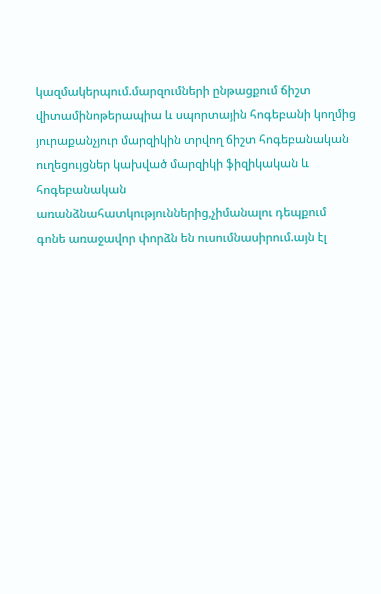կազմակերպում.մարզումների ընթացքում ճիշտ վիտամինոթերապիա և սպորտային հոգեբանի կողմից յուրաքանչյուր մարզիկին տրվող ճիշտ հոգեբանական ուղեցույցներ կախված մարզիկի ֆիզիկական և հոգեբանական առանձնահատկություններից,չիմանալու դեպքում գոնե առաջավոր փորձն են ուսումնասիրում.այն էլ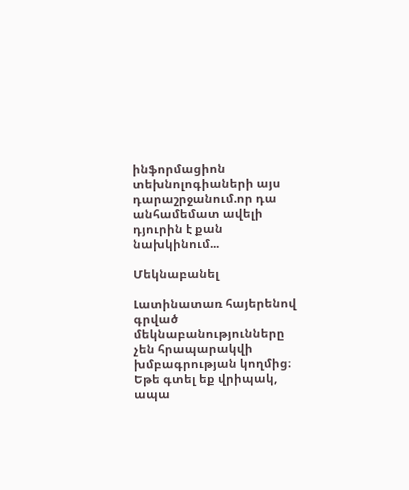ինֆորմացիոն տեխնոլոգիաների այս դարաշրջանում.որ դա անհամեմատ ավելի դյուրին է քան նախկինում...

Մեկնաբանել

Լատինատառ հայերենով գրված մեկնաբանությունները չեն հրապարակվի խմբագրության կողմից։
Եթե գտել եք վրիպակ, ապա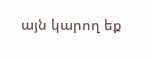այն կարող եք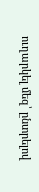ուղարկել մեզ՝ ընտրելով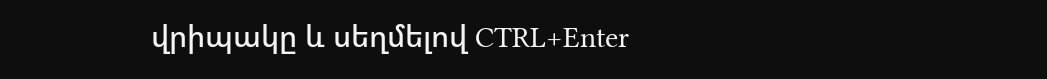վրիպակը և սեղմելով CTRL+Enter